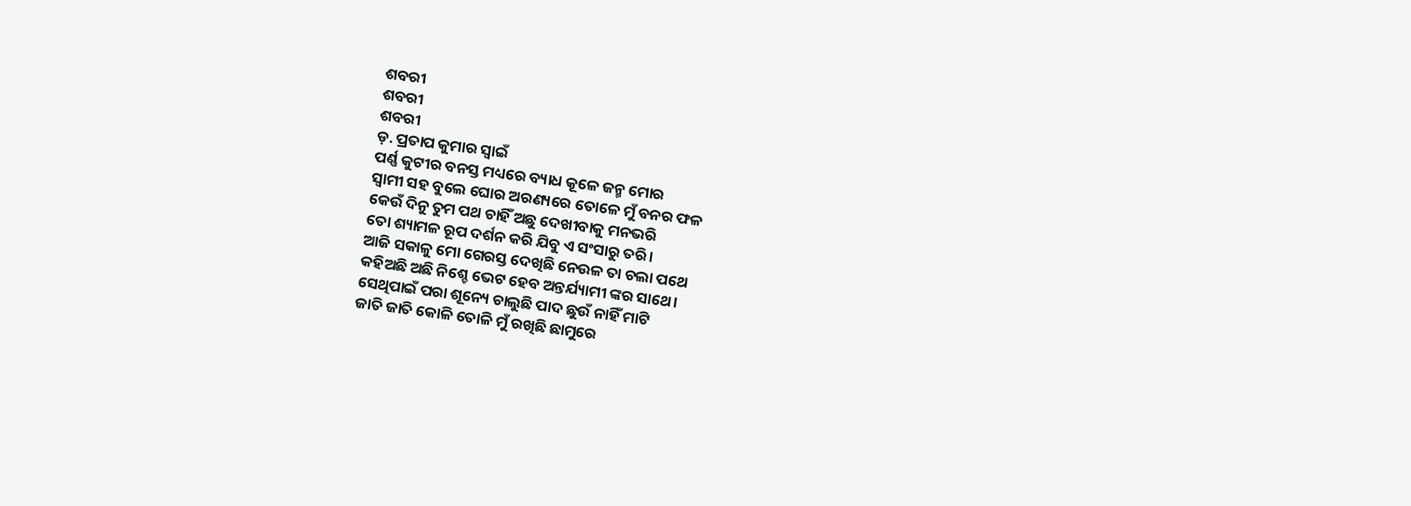ଶବରୀ
ଶବରୀ
ଶବରୀ
ଡ଼. ପ୍ରତାପ କୁମାର ସ୍ବାଇଁ
ପର୍ଣ୍ଣ କୁଟୀର ବନସ୍ତ ମଧ୍ୟରେ ବ୍ୟାଧ କୂଳେ ଜନ୍ମ ମୋର
ସ୍ବାମୀ ସହ ବୁଲେ ଘୋର ଅରଣ୍ୟରେ ତୋଳେ ମୁଁ ବନର ଫଳ
କେଉଁ ଦିନୁ ତୁମ ପଥ ଚାହିଁ ଅଛୁ ଦେଖୀବାକୁ ମନଭରି
ତୋ ଶ୍ୟାମଳ ରୂପ ଦର୍ଶନ କରି ଯିବୁ ଏ ସଂସାରୁ ତରି।
ଆଜି ସକାଳୁ ମୋ ଗେରସ୍ତ ଦେଖିଛି ନେଉଳ ତା ଚଲା ପଥେ
କହିଅଛି ଅଛି ନିଶ୍ଚେ ଭେଟ ହେବ ଅନ୍ତର୍ଯ୍ୟାମୀ ଙ୍କର ସାଥେ।
ସେଥିପାଇଁ ପରା ଶୂନ୍ୟେ ଚାଲୁଛି ପାଦ ଛୁଉଁ ନାହିଁ ମାଟି
ଜାତି ଜାତି କୋଳି ତୋଳି ମୁଁ ରଖିଛି ଛାମୁରେ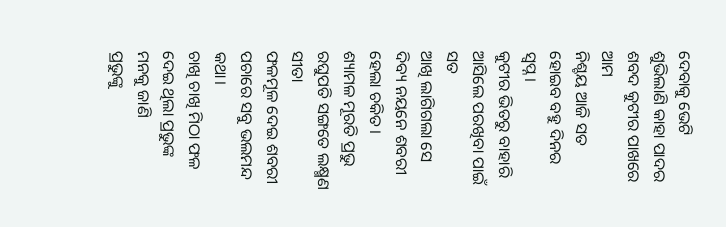ଦେବାକୁ ଭେଟି
ଶୁଭିଲାଣି କାହା ପାଦର ଶବଦ କୁଟୀର ପାଖରେ ଆମ
ନିଶ୍ଚୟ ଆଜି ସତ ହୋଇବ ବହୁ ଦିନର ସ୍ବପ୍ନ।
କୁଟୀର ଭିତରୁ ବାହାରି ଆସିଲେ ପରଖିବା ପାଇଁ ସତ
ଆଖି ଲାଗିଗଲା ସେ ଦିବ୍ୟ ନୟନେ ଶବରୀ ହେଲା ଚକିତ।
ଶ୍ୟାମଳ ମୂରତି ପ୍ରଭୁ ରଘୁପତି ସଙ୍ଗତେ ଲକ୍ଷ୍ମଣ ସୀତା
ଫଳମୂଳ ଦେଇ ଶବରୀ ପଚାରେ ସବୁ ଭଲମନ୍ଦ କଥା।
ଚାଖି ଚାଖି ମିଠା ଫଳ ଦେଇ ଥିଲା ପ୍ରଭୁଙ୍କ ମନକୁ ଜାଣି
ପ୍ରଭୁଙ୍କୁ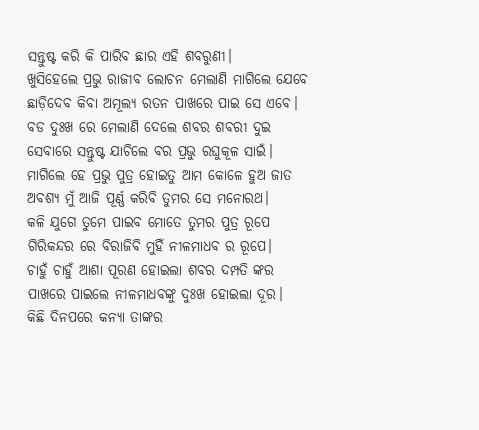ସନ୍ତୁଷ୍ଟ କରି କି ପାରିବ ଛାର ଏହି ଶବରୁଣୀ।
ଖୁସିହେଲେ ପ୍ରଭୁ ରାଜୀବ ଲୋଚନ ମେଲାଣି ମାଗିଲେ ଯେବେ
ଛାଡ଼ିଦେବ କିବା ଅମୂଲ୍ୟ ରତନ ପାଖରେ ପାଇ ସେ ଏବେ।
ବଡ ଦୁଃଖ ରେ ମେଲାଣି ଦେଲେ ଶବର ଶବରୀ ଦୁଇ
ସେବାରେ ସନ୍ତୁଷ୍ଟ ଯାଚିଲେ ବର ପ୍ରଭୁ ରଘୁକୂଳ ସାଇଁ।
ମାଗିଲେ ହେ ପ୍ରଭୁ ପୁତ୍ର ହୋଇତୁ ଆମ କୋଳେ ହୁଅ ଜାତ
ଅବଶ୍ୟ ମୁଁ ଆଜି ପୂର୍ଣ୍ଣ କରିବି ତୁମର ସେ ମନୋରଥ।
କଳି ଯୁଗେ ତୁମେ ପାଇବ ମୋତେ ତୁମର ପୁତ୍ର ରୂପେ
ଗିରିକନ୍ଦର ରେ ବିରାଜିବି ମୁହିଁ ନୀଳମାଧବ ର ରୂପେ।
ଚାହୁଁ ଚାହୁଁ ଆଶା ପୂରଣ ହୋଇଲା ଶବର ଦମ୍ପତି ଙ୍କର
ପାଖରେ ପାଇଲେ ନୀଳମାଧବଙ୍କୁ ଦୁଃଖ ହୋଇଲା ଦୂର।
କିଛି ଦିନପରେ କନ୍ୟା ତାଙ୍କର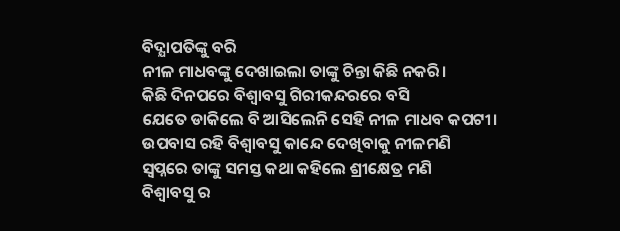ବିଦ୍ଯାପତିଙ୍କୁ ବରି
ନୀଳ ମାଧବଙ୍କୁ ଦେଖାଇଲା ତାଙ୍କୁ ଚିନ୍ତା କିଛି ନକରି।
କିଛି ଦିନପରେ ବିଶ୍ଵାବସୁ ଗିରୀକନ୍ଦରରେ ବସି
ଯେତେ ଡାକିଲେ ବି ଆସିଲେନି ସେହି ନୀଳ ମାଧବ କପଟୀ।
ଉପବାସ ରହି ବିଶ୍ଵାବସୁ କାନ୍ଦେ ଦେଖିବାକୁ ନୀଳମଣି
ସ୍ବପ୍ନରେ ତାଙ୍କୁ ସମସ୍ତ କଥା କହିଲେ ଶ୍ରୀକ୍ଷେତ୍ର ମଣି
ବିଶ୍ଵାବସୁ ର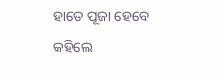ହାତେ ପୂଜା ହେବେ କହିଲେ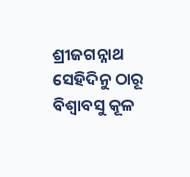ଶ୍ରୀଜଗନ୍ନାଥ
ସେହିଦିନୁ ଠାରୂ ବିଶ୍ଵାବସୁ କୂଳ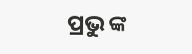ପ୍ରଭୁ ଙ୍କ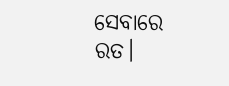ସେବାରେ ରତ।